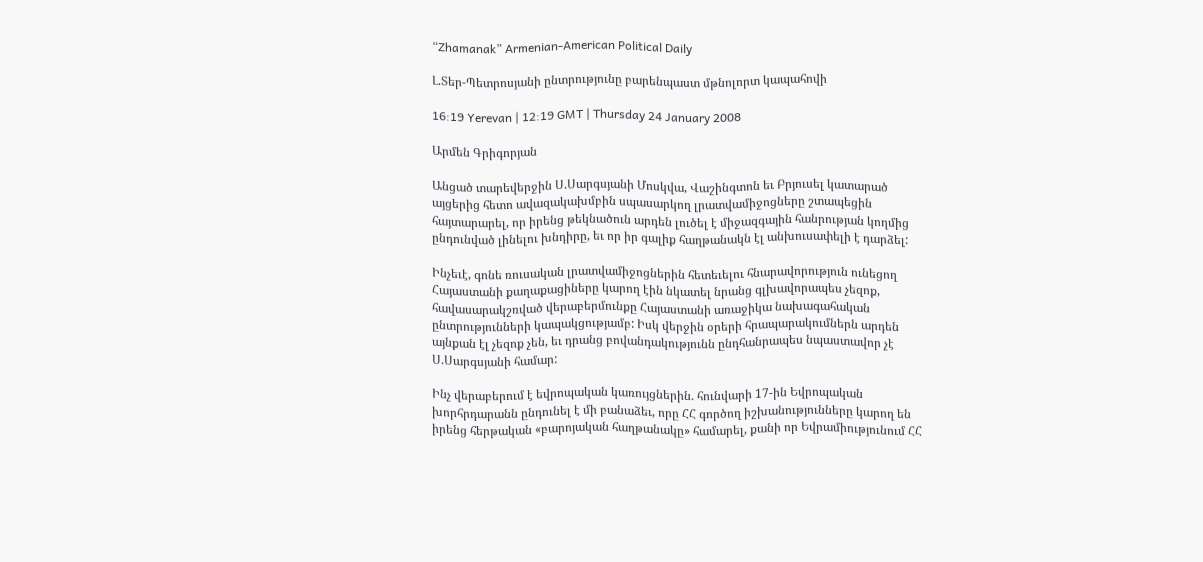“Zhamanak” Armenian-American Political Daily

Լ.Տեր-Պետրոսյանի ընտրությունը բարենպաստ մթնոլորտ կապահովի

16:19 Yerevan | 12:19 GMT | Thursday 24 January 2008

Արմեն Գրիգորյան

Անցած տարեվերջին Ս.Սարգսյանի Մոսկվա, Վաշինգտոն եւ Բրյուսել կատարած այցերից հետո ավազակախմբին սպասարկող լրատվամիջոցները շտապեցին հայտարարել, որ իրենց թեկնածուն արդեն լուծել է միջազգային հանրության կողմից ընդունված լինելու խնդիրը, եւ որ իր գալիք հաղթանակն էլ անխուսափելի է դարձել:

Ինչեւէ, գոնե ռուսական լրատվամիջոցներին հետեւելու հնարավորություն ունեցող Հայաստանի քաղաքացիները կարող էին նկատել նրանց գլխավորապես չեզոք, հավասարակշռված վերաբերմունքը Հայաստանի առաջիկա նախագահական ընտրությունների կապակցությամբ: Իսկ վերջին օրերի հրապարակումներն արդեն այնքան էլ չեզոք չեն, եւ դրանց բովանդակությունն ընդհանրապես նպաստավոր չէ Ս.Սարգսյանի համար:

Ինչ վերաբերում է եվրոպական կառույցներին. հունվարի 17-ին Եվրոպական խորհրդարանն ընդունել է մի բանաձեւ, որը ՀՀ գործող իշխանությունները կարող են իրենց հերթական «բարոյական հաղթանակը» համարել, քանի որ Եվրամիությունում ՀՀ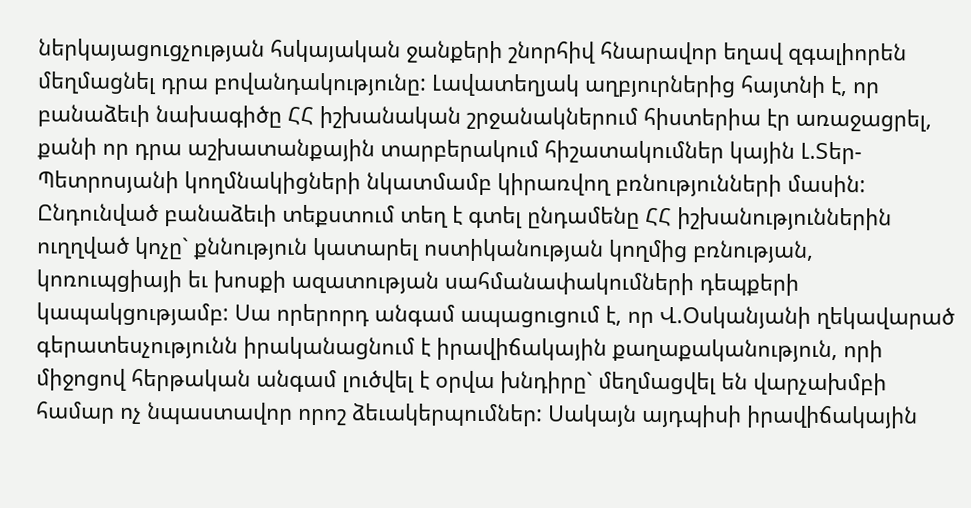ներկայացուցչության հսկայական ջանքերի շնորհիվ հնարավոր եղավ զգալիորեն մեղմացնել դրա բովանդակությունը: Լավատեղյակ աղբյուրներից հայտնի է, որ բանաձեւի նախագիծը ՀՀ իշխանական շրջանակներում հիստերիա էր առաջացրել, քանի որ դրա աշխատանքային տարբերակում հիշատակումներ կային Լ.Տեր-Պետրոսյանի կողմնակիցների նկատմամբ կիրառվող բռնությունների մասին: Ընդունված բանաձեւի տեքստում տեղ է գտել ընդամենը ՀՀ իշխանություններին ուղղված կոչը` քննություն կատարել ոստիկանության կողմից բռնության, կոռուպցիայի եւ խոսքի ազատության սահմանափակումների դեպքերի կապակցությամբ: Սա որերորդ անգամ ապացուցում է, որ Վ.Օսկանյանի ղեկավարած գերատեսչությունն իրականացնում է իրավիճակային քաղաքականություն, որի միջոցով հերթական անգամ լուծվել է օրվա խնդիրը` մեղմացվել են վարչախմբի համար ոչ նպաստավոր որոշ ձեւակերպումներ: Սակայն այդպիսի իրավիճակային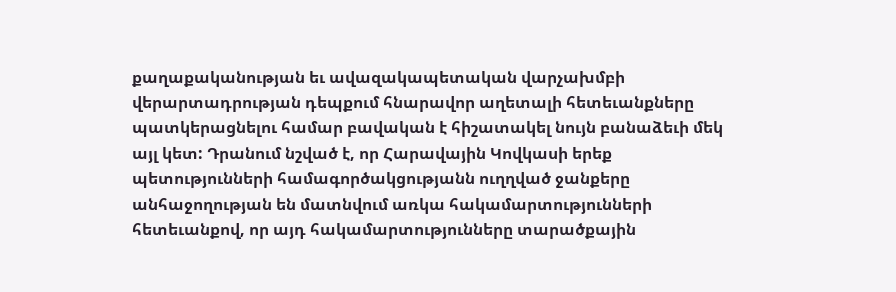քաղաքականության եւ ավազակապետական վարչախմբի վերարտադրության դեպքում հնարավոր աղետալի հետեւանքները պատկերացնելու համար բավական է հիշատակել նույն բանաձեւի մեկ այլ կետ: Դրանում նշված է, որ Հարավային Կովկասի երեք պետությունների համագործակցությանն ուղղված ջանքերը անհաջողության են մատնվում առկա հակամարտությունների հետեւանքով, որ այդ հակամարտությունները տարածքային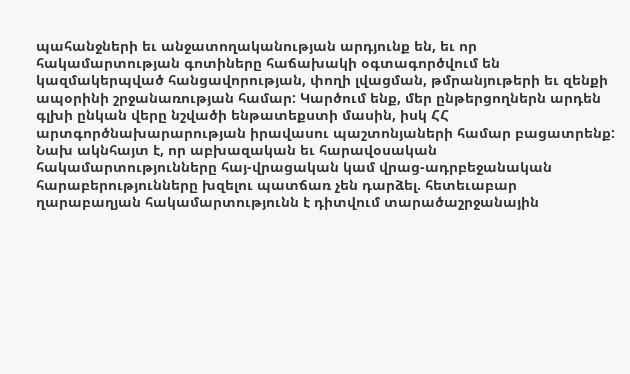պահանջների եւ անջատողականության արդյունք են, եւ որ հակամարտության գոտիները հաճախակի օգտագործվում են կազմակերպված հանցավորության, փողի լվացման, թմրանյութերի եւ զենքի ապօրինի շրջանառության համար: Կարծում ենք, մեր ընթերցողներն արդեն գլխի ընկան վերը նշվածի ենթատեքստի մասին, իսկ ՀՀ արտգործնախարարության իրավասու պաշտոնյաների համար բացատրենք: Նախ ակնհայտ է, որ աբխազական եւ հարավօսական հակամարտությունները հայ-վրացական կամ վրաց-ադրբեջանական հարաբերությունները խզելու պատճառ չեն դարձել. հետեւաբար ղարաբաղյան հակամարտությունն է դիտվում տարածաշրջանային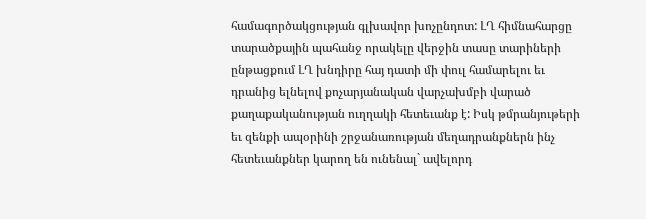համագործակցության գլխավոր խոչընդոտ: ԼՂ հիմնահարցը տարածքային պահանջ որակելը վերջին տասը տարիների ընթացքում ԼՂ խնդիրը հայ դատի մի փուլ համարելու եւ դրանից ելնելով քոչարյանական վարչախմբի վարած քաղաքականության ուղղակի հետեւանք է: Իսկ թմրանյութերի եւ զենքի ապօրինի շրջանառության մեղադրանքներն ինչ հետեւանքներ կարող են ունենալ` ավելորդ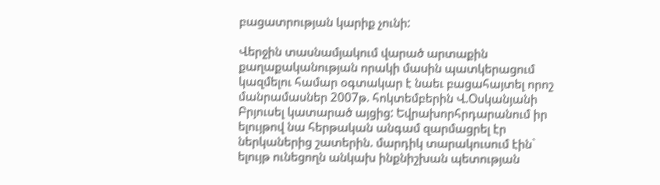բացատրության կարիք չունի:

Վերջին տասնամյակում վարած արտաքին քաղաքականության որակի մասին պատկերացում կազմելու համար օգտակար է նաեւ բացահայտել որոշ մանրամասներ 2007թ. հոկտեմբերին Վ.Օսկանյանի Բրյուսել կատարած այցից: Եվրախորհրդարանում իր ելույթով նա հերթական անգամ զարմացրել էր ներկաներից շատերին. մարդիկ տարակուսում էին` ելույթ ունեցողն անկախ ինքնիշխան պետության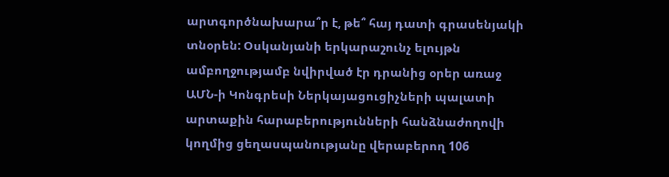արտգործնախարա՞ր է, թե՞ հայ դատի գրասենյակի տնօրեն: Օսկանյանի երկարաշունչ ելույթն ամբողջությամբ նվիրված էր դրանից օրեր առաջ ԱՄՆ-ի Կոնգրեսի Ներկայացուցիչների պալատի արտաքին հարաբերությունների հանձնաժողովի կողմից ցեղասպանությանը վերաբերող 106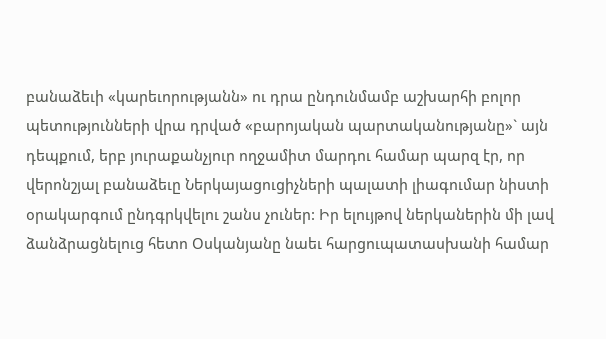բանաձեւի «կարեւորությանն» ու դրա ընդունմամբ աշխարհի բոլոր պետությունների վրա դրված «բարոյական պարտականությանը»` այն դեպքում, երբ յուրաքանչյուր ողջամիտ մարդու համար պարզ էր, որ վերոնշյալ բանաձեւը Ներկայացուցիչների պալատի լիագումար նիստի օրակարգում ընդգրկվելու շանս չուներ: Իր ելույթով ներկաներին մի լավ ձանձրացնելուց հետո Օսկանյանը նաեւ հարցուպատասխանի համար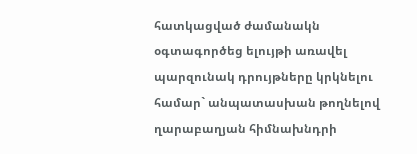հատկացված ժամանակն օգտագործեց ելույթի առավել պարզունակ դրույթները կրկնելու համար` անպատասխան թողնելով ղարաբաղյան հիմնախնդրի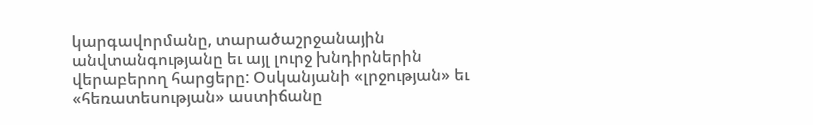կարգավորմանը, տարածաշրջանային անվտանգությանը եւ այլ լուրջ խնդիրներին վերաբերող հարցերը: Օսկանյանի «լրջության» եւ «հեռատեսության» աստիճանը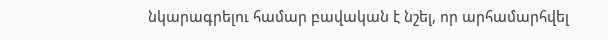նկարագրելու համար բավական է նշել, որ արհամարհվել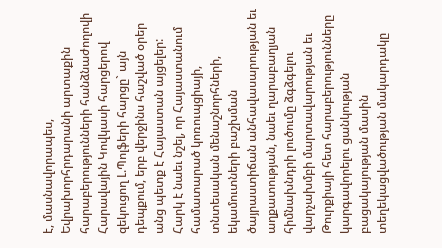է, մասնավորապես, Եվրախորհրդարանի արտաքին հարաբերությունների հանձնաժողովի Հարավային Կովկասի հարցերով զեկուցող Լ.Պոլֆերի հարցը` այն դեպքում, երբ վերջինս հաշված օրեր անց պետք է Հայաստան այցելեր: Հարկ է նաեւ նշել, որ Հայաստանում համատարած կոռուպցիայի, տնտեսական մենաշնորհների, եկամուտների բաշխման ծայրաստիճան անհավասարության եւ աղքատության, նաեւ ղարաբաղյան հիմնախնդրի լուծումը ձգձգելու վարչախմբի մարտավարության եւ Թուրքիայի հետ հարաբերությունները կարգավորելու ցանկության բացակայության մասին տեղեկացվածության մակարդակը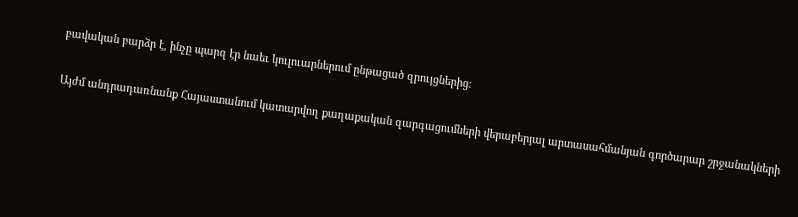բավական բարձր է, ինչը պարզ էր նաեւ կուլուարներում ընթացած զրույցներից:

Այժմ անդրադառնանք Հայաստանում կատարվող քաղաքական զարգացումների վերաբերյալ արտասահմանյան գործարար շրջանակների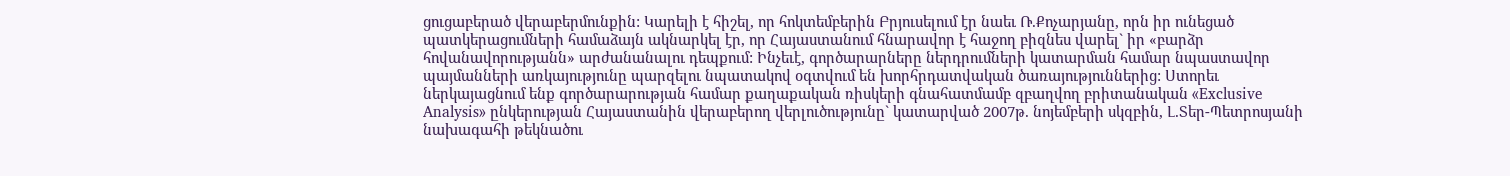ցուցաբերած վերաբերմունքին: Կարելի է հիշել, որ հոկտեմբերին Բրյուսելում էր նաեւ Ռ.Քոչարյանը, որն իր ունեցած պատկերացումների համաձայն ակնարկել էր, որ Հայաստանում հնարավոր է հաջող բիզնես վարել` իր «բարձր հովանավորությանն» արժանանալու դեպքում: Ինչեւէ, գործարարները ներդրումների կատարման համար նպաստավոր պայմանների առկայությունը պարզելու նպատակով օգտվում են խորհրդատվական ծառայություններից: Ստորեւ ներկայացնում ենք գործարարության համար քաղաքական ռիսկերի գնահատմամբ զբաղվող բրիտանական «Exclusive Analysis» ընկերության Հայաստանին վերաբերող վերլուծությունը` կատարված 2007թ. նոյեմբերի սկզբին, Լ.Տեր-Պետրոսյանի նախագահի թեկնածու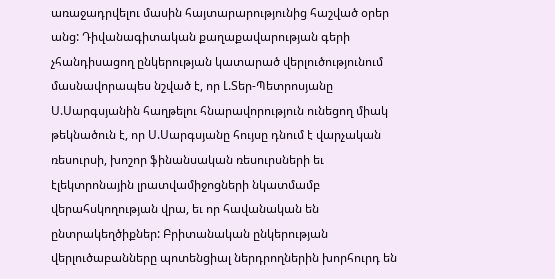առաջադրվելու մասին հայտարարությունից հաշված օրեր անց: Դիվանագիտական քաղաքավարության գերի չհանդիսացող ընկերության կատարած վերլուծությունում մասնավորապես նշված է, որ Լ.Տեր-Պետրոսյանը Ս.Սարգսյանին հաղթելու հնարավորություն ունեցող միակ թեկնածուն է, որ Ս.Սարգսյանը հույսը դնում է վարչական ռեսուրսի, խոշոր ֆինանսական ռեսուրսների եւ էլեկտրոնային լրատվամիջոցների նկատմամբ վերահսկողության վրա, եւ որ հավանական են ընտրակեղծիքներ: Բրիտանական ընկերության վերլուծաբանները պոտենցիալ ներդրողներին խորհուրդ են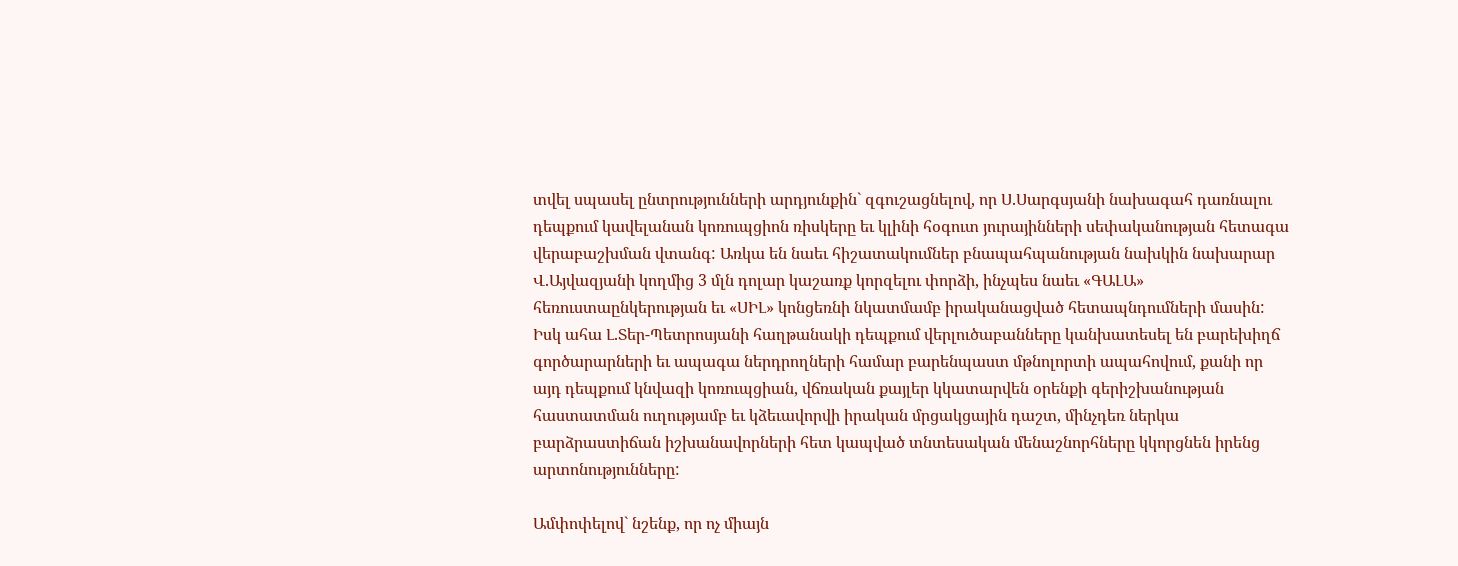տվել սպասել ընտրությունների արդյունքին` զգուշացնելով, որ Ս.Սարգսյանի նախագահ դառնալու դեպքում կավելանան կոռուպցիոն ռիսկերը եւ կլինի հօգուտ յուրայինների սեփականության հետագա վերաբաշխման վտանգ: Առկա են նաեւ հիշատակումներ բնապահպանության նախկին նախարար Վ.Այվազյանի կողմից 3 մլն դոլար կաշառք կորզելու փորձի, ինչպես նաեւ «ԳԱԼԱ» հեռուստաընկերության եւ «ՍԻԼ» կոնցեռնի նկատմամբ իրականացված հետապնդումների մասին: Իսկ ահա Լ.Տեր-Պետրոսյանի հաղթանակի դեպքում վերլուծաբանները կանխատեսել են բարեխիղճ գործարարների եւ ապագա ներդրողների համար բարենպաստ մթնոլորտի ապահովում, քանի որ այդ դեպքում կնվազի կոռուպցիան, վճռական քայլեր կկատարվեն օրենքի գերիշխանության հաստատման ուղությամբ եւ կձեւավորվի իրական մրցակցային դաշտ, մինչդեռ ներկա բարձրաստիճան իշխանավորների հետ կապված տնտեսական մենաշնորհները կկորցնեն իրենց արտոնությունները:

Ամփոփելով` նշենք, որ ոչ միայն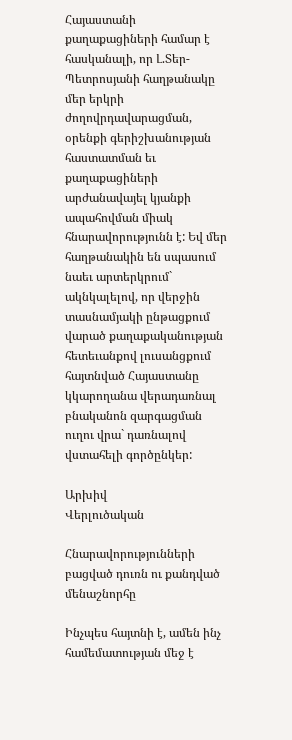Հայաստանի քաղաքացիների համար է հասկանալի, որ Լ.Տեր-Պետրոսյանի հաղթանակը մեր երկրի ժողովրդավարացման, օրենքի գերիշխանության հաստատման եւ քաղաքացիների արժանավայել կյանքի ապահովման միակ հնարավորությունն է: Եվ մեր հաղթանակին են սպասում նաեւ արտերկրում` ակնկալելով, որ վերջին տասնամյակի ընթացքում վարած քաղաքականության հետեւանքով լուսանցքում հայտնված Հայաստանը կկարողանա վերադառնալ բնականոն զարգացման ուղու վրա` դառնալով վստահելի գործընկեր:

Արխիվ
Վերլուծական

Հնարավորությունների բացված դուռն ու քանդված մենաշնորհը

Ինչպես հայտնի է, ամեն ինչ համեմատության մեջ է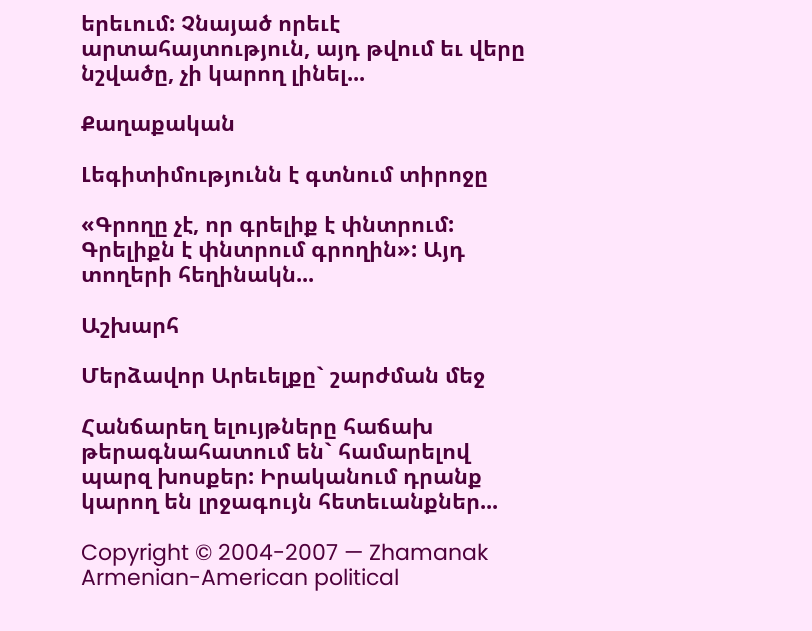երեւում: Չնայած որեւէ արտահայտություն, այդ թվում եւ վերը նշվածը, չի կարող լինել...

Քաղաքական

Լեգիտիմությունն է գտնում տիրոջը

«Գրողը չէ, որ գրելիք է փնտրում: Գրելիքն է փնտրում գրողին»: Այդ տողերի հեղինակն...

Աշխարհ

Մերձավոր Արեւելքը` շարժման մեջ

Հանճարեղ ելույթները հաճախ թերագնահատում են` համարելով պարզ խոսքեր: Իրականում դրանք կարող են լրջագույն հետեւանքներ...

Copyright © 2004-2007 — Zhamanak Armenian-American political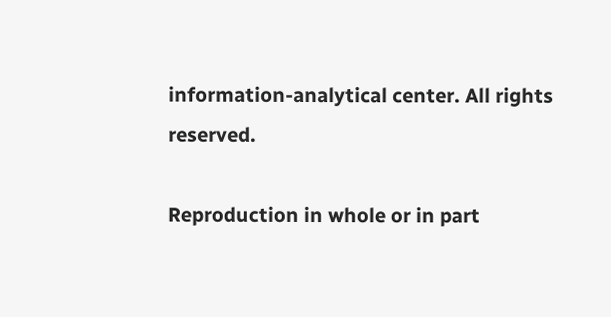information-analytical center. All rights reserved.

Reproduction in whole or in part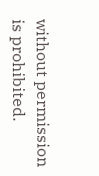without permission is prohibited.